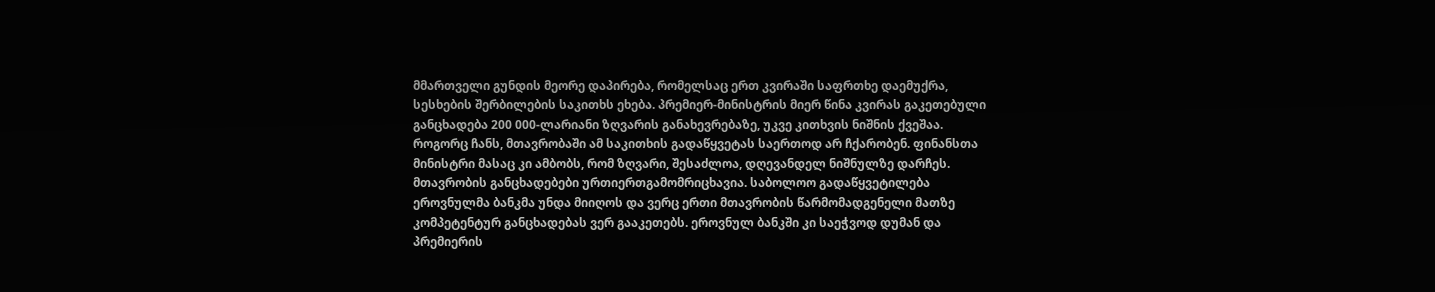მმართველი გუნდის მეორე დაპირება, რომელსაც ერთ კვირაში საფრთხე დაემუქრა, სესხების შერბილების საკითხს ეხება. პრემიერ-მინისტრის მიერ წინა კვირას გაკეთებული განცხადება 200 000-ლარიანი ზღვარის განახევრებაზე, უკვე კითხვის ნიშნის ქვეშაა. როგორც ჩანს, მთავრობაში ამ საკითხის გადაწყვეტას საერთოდ არ ჩქარობენ. ფინანსთა მინისტრი მასაც კი ამბობს, რომ ზღვარი, შესაძლოა, დღევანდელ ნიშნულზე დარჩეს.
მთავრობის განცხადებები ურთიერთგამომრიცხავია. საბოლოო გადაწყვეტილება ეროვნულმა ბანკმა უნდა მიიღოს და ვერც ერთი მთავრობის წარმომადგენელი მათზე კომპეტენტურ განცხადებას ვერ გააკეთებს. ეროვნულ ბანკში კი საეჭვოდ დუმან და პრემიერის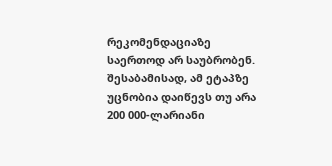რეკომენდაციაზე საერთოდ არ საუბრობენ.
შესაბამისად, ამ ეტაპზე უცნობია დაიწევს თუ არა 200 000-ლარიანი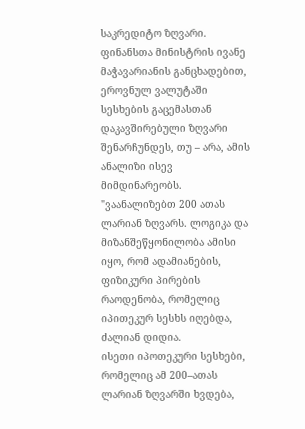საკრედიტო ზღვარი. ფინანსთა მინისტრის ივანე მაჭავარიანის განცხადებით, ეროვნულ ვალუტაში სესხების გაცემასთან დაკავშირებული ზღვარი შენარჩუნდეს, თუ – არა, ამის ანალიზი ისევ მიმდინარეობს.
"ვაანალიზებთ 200 ათას ლარიან ზღვარს. ლოგიკა და მიზანშეწყონილობა ამისი იყო, რომ ადამიანების, ფიზიკური პირების რაოდენობა, რომელიც იპითეკურ სესხს იღებდა, ძალიან დიდია.
ისეთი იპოთეკური სესხები, რომელიც ამ 200–ათას ლარიან ზღვარში ხვდება,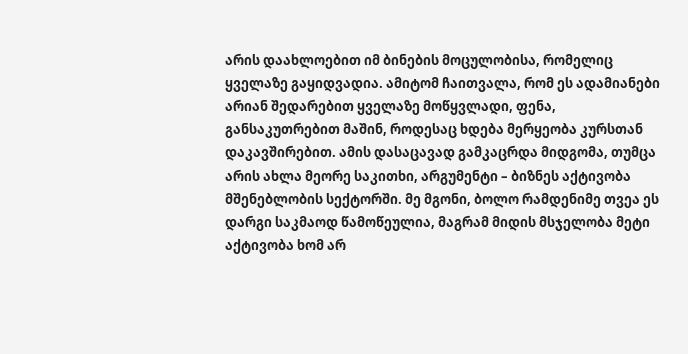არის დაახლოებით იმ ბინების მოცულობისა, რომელიც ყველაზე გაყიდვადია. ამიტომ ჩაითვალა, რომ ეს ადამიანები არიან შედარებით ყველაზე მოწყვლადი, ფენა, განსაკუთრებით მაშინ, როდესაც ხდება მერყეობა კურსთან დაკავშირებით. ამის დასაცავად გამკაცრდა მიდგომა, თუმცა არის ახლა მეორე საკითხი, არგუმენტი – ბიზნეს აქტივობა მშენებლობის სექტორში. მე მგონი, ბოლო რამდენიმე თვეა ეს დარგი საკმაოდ წამოწეულია, მაგრამ მიდის მსჯელობა მეტი აქტივობა ხომ არ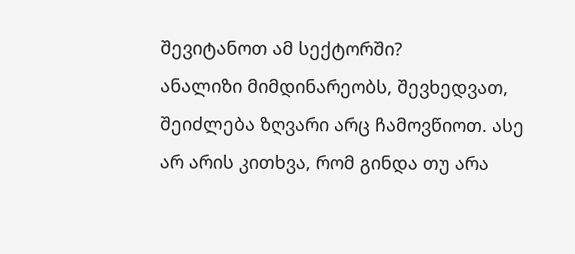შევიტანოთ ამ სექტორში?
ანალიზი მიმდინარეობს, შევხედვათ, შეიძლება ზღვარი არც ჩამოვწიოთ. ასე არ არის კითხვა, რომ გინდა თუ არა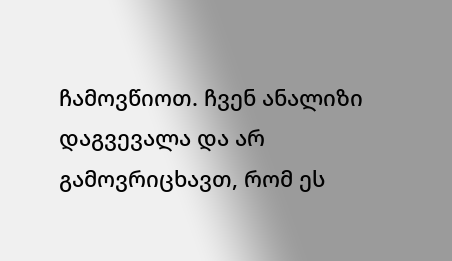ჩამოვწიოთ. ჩვენ ანალიზი დაგვევალა და არ გამოვრიცხავთ, რომ ეს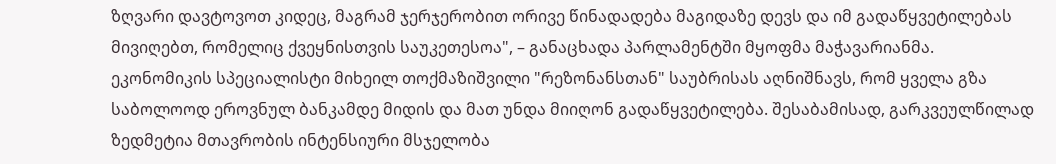ზღვარი დავტოვოთ კიდეც, მაგრამ ჯერჯერობით ორივე წინადადება მაგიდაზე დევს და იმ გადაწყვეტილებას მივიღებთ, რომელიც ქვეყნისთვის საუკეთესოა", – განაცხადა პარლამენტში მყოფმა მაჭავარიანმა.
ეკონომიკის სპეციალისტი მიხეილ თოქმაზიშვილი "რეზონანსთან" საუბრისას აღნიშნავს, რომ ყველა გზა საბოლოოდ ეროვნულ ბანკამდე მიდის და მათ უნდა მიიღონ გადაწყვეტილება. შესაბამისად, გარკვეულწილად ზედმეტია მთავრობის ინტენსიური მსჯელობა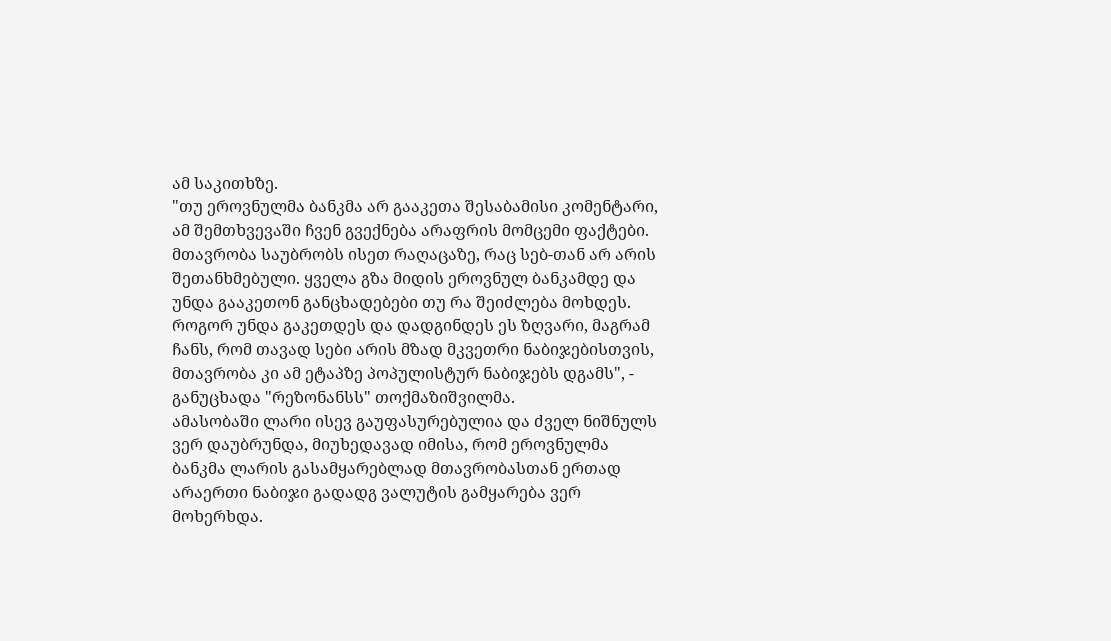ამ საკითხზე.
"თუ ეროვნულმა ბანკმა არ გააკეთა შესაბამისი კომენტარი, ამ შემთხვევაში ჩვენ გვექნება არაფრის მომცემი ფაქტები. მთავრობა საუბრობს ისეთ რაღაცაზე, რაც სებ-თან არ არის შეთანხმებული. ყველა გზა მიდის ეროვნულ ბანკამდე და უნდა გააკეთონ განცხადებები თუ რა შეიძლება მოხდეს. როგორ უნდა გაკეთდეს და დადგინდეს ეს ზღვარი, მაგრამ ჩანს, რომ თავად სები არის მზად მკვეთრი ნაბიჯებისთვის, მთავრობა კი ამ ეტაპზე პოპულისტურ ნაბიჯებს დგამს", - განუცხადა "რეზონანსს" თოქმაზიშვილმა.
ამასობაში ლარი ისევ გაუფასურებულია და ძველ ნიშნულს ვერ დაუბრუნდა, მიუხედავად იმისა, რომ ეროვნულმა ბანკმა ლარის გასამყარებლად მთავრობასთან ერთად არაერთი ნაბიჯი გადადგ ვალუტის გამყარება ვერ მოხერხდა.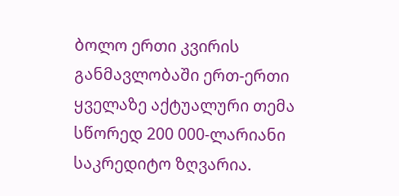ბოლო ერთი კვირის განმავლობაში ერთ-ერთი ყველაზე აქტუალური თემა სწორედ 200 000-ლარიანი საკრედიტო ზღვარია.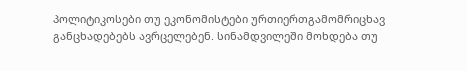პოლიტიკოსები თუ ეკონომისტები ურთიერთგამომრიცხავ განცხადებებს ავრცელებენ. სინამდვილეში მოხდება თუ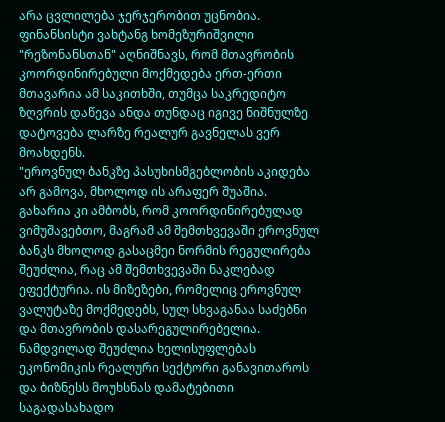არა ცვლილება ჯერჯერობით უცნობია.
ფინანსისტი ვახტანგ ხომეზურიშვილი "რეზონანსთან" აღნიშნავს, რომ მთავრობის კოორდინირებული მოქმედება ერთ-ერთი მთავარია ამ საკითხში, თუმცა საკრედიტო ზღვრის დაწევა ანდა თუნდაც იგივე ნიშნულზე დატოვება ლარზე რეალურ გავნელას ვერ მოახდენს.
"ეროვნულ ბანკზე პასუხისმგებლობის აკიდება არ გამოვა, მხოლოდ ის არაფერ შუაშია. გახარია კი ამბობს, რომ კოორდინირებულად ვიმუშავებთო, მაგრამ ამ შემთხვევაში ეროვნულ ბანკს მხოლოდ გასაცმეი ნორმის რეგულირება შეუძლია, რაც ამ შემთხვევაში ნაკლებად ეფექტურია. ის მიზეზები, რომელიც ეროვნულ ვალუტაზე მოქმედებს, სულ სხვაგანაა საძებნი და მთავრობის დასარეგულირებელია. ნამდვილად შეუძლია ხელისუფლებას ეკონომიკის რეალური სექტორი განავითაროს და ბიზნესს მოუხსნას დამატებითი საგადასახადო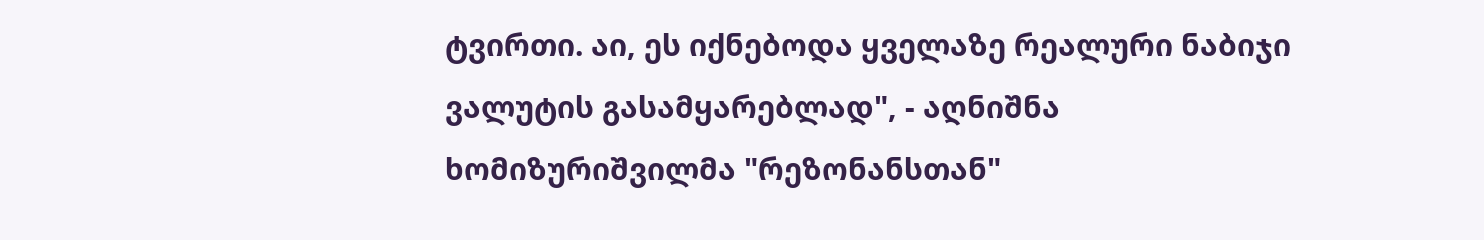ტვირთი. აი, ეს იქნებოდა ყველაზე რეალური ნაბიჯი ვალუტის გასამყარებლად", - აღნიშნა ხომიზურიშვილმა "რეზონანსთან"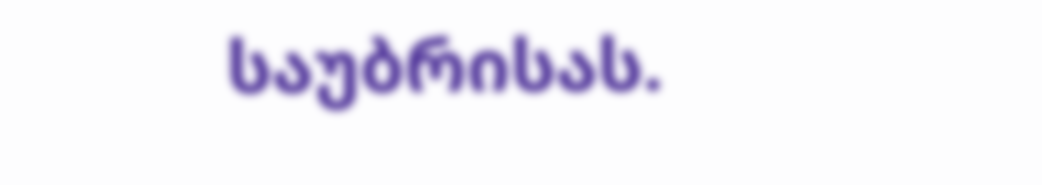საუბრისას.